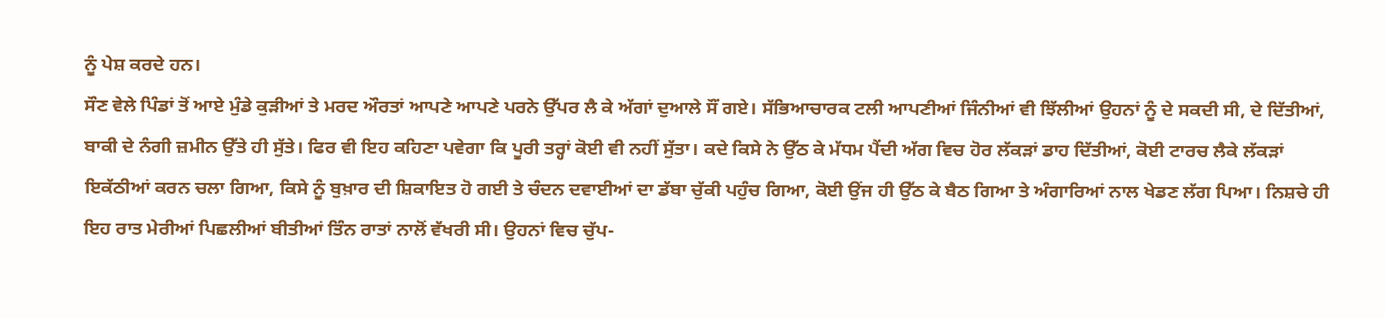ਨੂੰ ਪੇਸ਼ ਕਰਦੇ ਹਨ।
ਸੌਣ ਵੇਲੇ ਪਿੰਡਾਂ ਤੋਂ ਆਏ ਮੁੰਡੇ ਕੁੜੀਆਂ ਤੇ ਮਰਦ ਔਰਤਾਂ ਆਪਣੇ ਆਪਣੇ ਪਰਨੇ ਉੱਪਰ ਲੈ ਕੇ ਅੱਗਾਂ ਦੁਆਲੇ ਸੌਂ ਗਏ। ਸੱਭਿਆਚਾਰਕ ਟਲੀ ਆਪਣੀਆਂ ਜਿੰਨੀਆਂ ਵੀ ਝਿੱਲੀਆਂ ਉਹਨਾਂ ਨੂੰ ਦੇ ਸਕਦੀ ਸੀ, ਦੇ ਦਿੱਤੀਆਂ, ਬਾਕੀ ਦੇ ਨੰਗੀ ਜ਼ਮੀਨ ਉੱਤੇ ਹੀ ਸੁੱਤੇ। ਫਿਰ ਵੀ ਇਹ ਕਹਿਣਾ ਪਵੇਗਾ ਕਿ ਪੂਰੀ ਤਰ੍ਹਾਂ ਕੋਈ ਵੀ ਨਹੀਂ ਸੁੱਤਾ। ਕਦੇ ਕਿਸੇ ਨੇ ਉੱਠ ਕੇ ਮੱਧਮ ਪੈਂਦੀ ਅੱਗ ਵਿਚ ਹੋਰ ਲੱਕੜਾਂ ਡਾਹ ਦਿੱਤੀਆਂ, ਕੋਈ ਟਾਰਚ ਲੈਕੇ ਲੱਕੜਾਂ ਇਕੱਠੀਆਂ ਕਰਨ ਚਲਾ ਗਿਆ, ਕਿਸੇ ਨੂੰ ਬੁਖ਼ਾਰ ਦੀ ਸ਼ਿਕਾਇਤ ਹੋ ਗਈ ਤੇ ਚੰਦਨ ਦਵਾਈਆਂ ਦਾ ਡੱਬਾ ਚੁੱਕੀ ਪਹੁੰਚ ਗਿਆ, ਕੋਈ ਉਂਜ ਹੀ ਉੱਠ ਕੇ ਬੈਠ ਗਿਆ ਤੇ ਅੰਗਾਰਿਆਂ ਨਾਲ ਖੇਡਣ ਲੱਗ ਪਿਆ। ਨਿਸ਼ਚੇ ਹੀ ਇਹ ਰਾਤ ਮੇਰੀਆਂ ਪਿਛਲੀਆਂ ਬੀਤੀਆਂ ਤਿੰਨ ਰਾਤਾਂ ਨਾਲੋਂ ਵੱਖਰੀ ਸੀ। ਉਹਨਾਂ ਵਿਚ ਚੁੱਪ-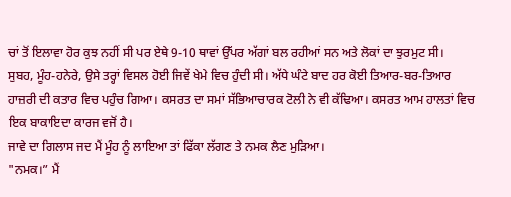ਚਾਂ ਤੋਂ ਇਲਾਵਾ ਹੋਰ ਕੁਝ ਨਹੀਂ ਸੀ ਪਰ ਏਥੇ 9-10 ਥਾਵਾਂ ਉੱਪਰ ਅੱਗਾਂ ਬਲ ਰਹੀਆਂ ਸਨ ਅਤੇ ਲੋਕਾਂ ਦਾ ਝੁਰਮੁਟ ਸੀ।
ਸੁਬਹ, ਮੂੰਹ-ਹਨੇਰੇ, ਉਸੇ ਤਰ੍ਹਾਂ ਵਿਸਲ ਹੋਈ ਜਿਵੇਂ ਖੇਮੇ ਵਿਚ ਹੁੰਦੀ ਸੀ। ਅੱਧੇ ਘੰਟੇ ਬਾਦ ਹਰ ਕੋਈ ਤਿਆਰ-ਬਰ-ਤਿਆਰ ਹਾਜ਼ਰੀ ਦੀ ਕਤਾਰ ਵਿਚ ਪਹੁੰਚ ਗਿਆ। ਕਸਰਤ ਦਾ ਸਮਾਂ ਸੱਭਿਆਚਾਰਕ ਟੋਲੀ ਨੇ ਵੀ ਕੱਢਿਆ। ਕਸਰਤ ਆਮ ਹਾਲਤਾਂ ਵਿਚ ਇਕ ਬਾਕਾਇਦਾ ਕਾਰਜ ਵਜੋਂ ਹੈ।
ਜਾਵੇ ਦਾ ਗਿਲਾਸ ਜਦ ਮੈਂ ਮੂੰਹ ਨੂੰ ਲਾਇਆ ਤਾਂ ਫਿੱਕਾ ਲੱਗਣ ਤੇ ਨਮਕ ਲੈਣ ਮੁੜਿਆ।
"ਨਮਕ।” ਮੈਂ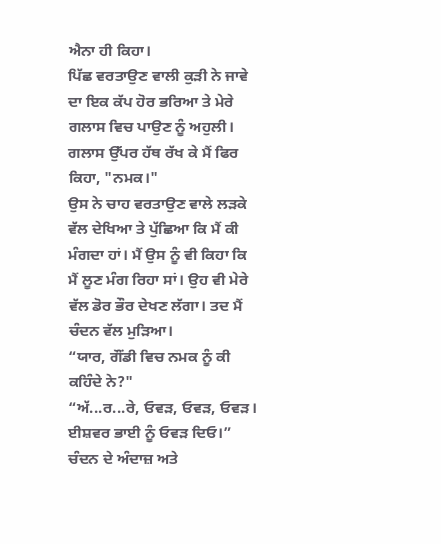ਐਨਾ ਹੀ ਕਿਹਾ।
ਪਿੱਛ ਵਰਤਾਉਣ ਵਾਲੀ ਕੁੜੀ ਨੇ ਜਾਵੇ ਦਾ ਇਕ ਕੱਪ ਹੋਰ ਭਰਿਆ ਤੇ ਮੇਰੇ ਗਲਾਸ ਵਿਚ ਪਾਉਣ ਨੂੰ ਅਹੁਲੀ।
ਗਲਾਸ ਉੱਪਰ ਹੱਥ ਰੱਖ ਕੇ ਮੈਂ ਫਿਰ ਕਿਹਾ, "ਨਮਕ।"
ਉਸ ਨੇ ਚਾਹ ਵਰਤਾਉਣ ਵਾਲੇ ਲੜਕੇ ਵੱਲ ਦੇਖਿਆ ਤੇ ਪੁੱਛਿਆ ਕਿ ਮੈਂ ਕੀ ਮੰਗਦਾ ਹਾਂ। ਮੈਂ ਉਸ ਨੂੰ ਵੀ ਕਿਹਾ ਕਿ ਮੈਂ ਲੂਣ ਮੰਗ ਰਿਹਾ ਸਾਂ। ਉਹ ਵੀ ਮੇਰੇ ਵੱਲ ਡੋਰ ਭੌਰ ਦੇਖਣ ਲੱਗਾ। ਤਦ ਮੈਂ ਚੰਦਨ ਵੱਲ ਮੁੜਿਆ।
“ਯਾਰ, ਗੌਂਡੀ ਵਿਚ ਨਮਕ ਨੂੰ ਕੀ ਕਹਿੰਦੇ ਨੇ?"
“ਅੱ...ਰ...ਰੇ, ਓਵੜ, ਓਵੜ, ਓਵੜ। ਈਸ਼ਵਰ ਭਾਈ ਨੂੰ ਓਵੜ ਦਿਓ।” ਚੰਦਨ ਦੇ ਅੰਦਾਜ਼ ਅਤੇ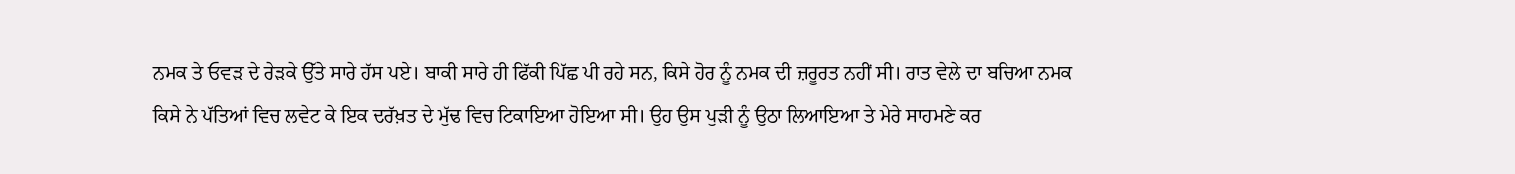ਨਮਕ ਤੇ ਓਵੜ ਦੇ ਰੇੜਕੇ ਉੱਤੇ ਸਾਰੇ ਹੱਸ ਪਏ। ਬਾਕੀ ਸਾਰੇ ਹੀ ਫਿੱਕੀ ਪਿੱਛ ਪੀ ਰਹੇ ਸਨ, ਕਿਸੇ ਹੋਰ ਨੂੰ ਨਮਕ ਦੀ ਜ਼ਰੂਰਤ ਨਹੀਂ ਸੀ। ਰਾਤ ਵੇਲੇ ਦਾ ਬਚਿਆ ਨਮਕ ਕਿਸੇ ਨੇ ਪੱਤਿਆਂ ਵਿਚ ਲਵੇਟ ਕੇ ਇਕ ਦਰੱਖ਼ਤ ਦੇ ਮੁੱਢ ਵਿਚ ਟਿਕਾਇਆ ਹੋਇਆ ਸੀ। ਉਹ ਉਸ ਪੁੜੀ ਨੂੰ ਉਠਾ ਲਿਆਇਆ ਤੇ ਮੇਰੇ ਸਾਹਮਣੇ ਕਰ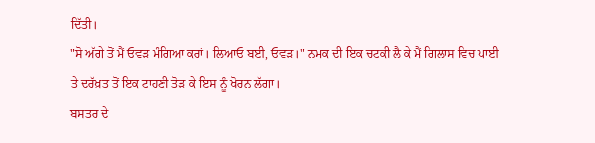ਦਿੱਤੀ।
"ਸੋ ਅੱਗੇ ਤੋਂ ਮੈਂ ਓਵੜ ਮੰਗਿਆ ਕਰਾਂ। ਲਿਆਓ ਬਈ, ਓਵੜ।" ਨਮਕ ਦੀ ਇਕ ਚਟਕੀ ਲੈ ਕੇ ਮੈਂ ਗਿਲਾਸ ਵਿਚ ਪਾਈ ਤੇ ਦਰੱਖ਼ਤ ਤੋਂ ਇਕ ਟਾਹਣੀ ਤੋੜ ਕੇ ਇਸ ਨੂੰ ਖੋਰਨ ਲੱਗਾ।
ਬਸਤਰ ਦੇ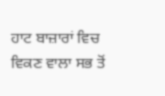ਹਾਟ ਬਾਜ਼ਾਰਾਂ ਵਿਚ ਵਿਕਣ ਵਾਲਾ ਸਭ ਤੋਂ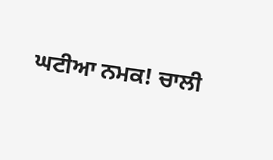ਘਟੀਆ ਨਮਕ! ਚਾਲੀ